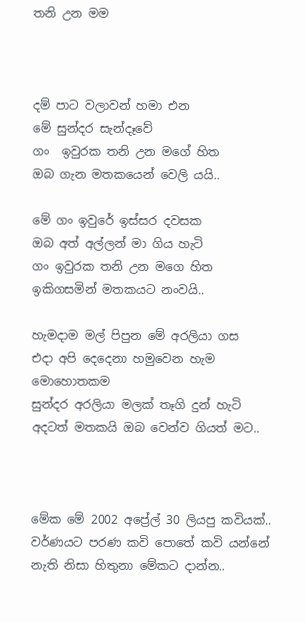තනි උන මම



දම් පාට වලාවන් හමා එන
මේ සුන්දර සැන්දෑවේ
ගං  ඉවුරක තනි උන මගේ හිත
ඔබ ගැන මතකයෙන් වෙලි යයි..

මේ ගං ඉවුරේ ඉස්සර දවසක
ඔබ අත් අල්ලන් මා ගිය හැටි
ගං ඉවුරක තනි උන මගෙ හිත
ඉකිගසමින් මතකයට නංවයි..

හැමදාම මල් පිපුන මේ අරලියා ගස
එදා අපි දෙදෙනා හමුවෙන හැම මොහොතකම
සුන්දර අරලියා මලක් තෑගි දුන් හැටි
අදටත් මතකයි ඔබ වෙන්ව ගියත් මට..



මේක මේ 2002 අප්‍රේල් 30 ලියපු කවියක්.. වර්ණයට පරණ කවි පොතේ කවි යන්නේ නැති නිසා හිතුනා මේකට දාන්න..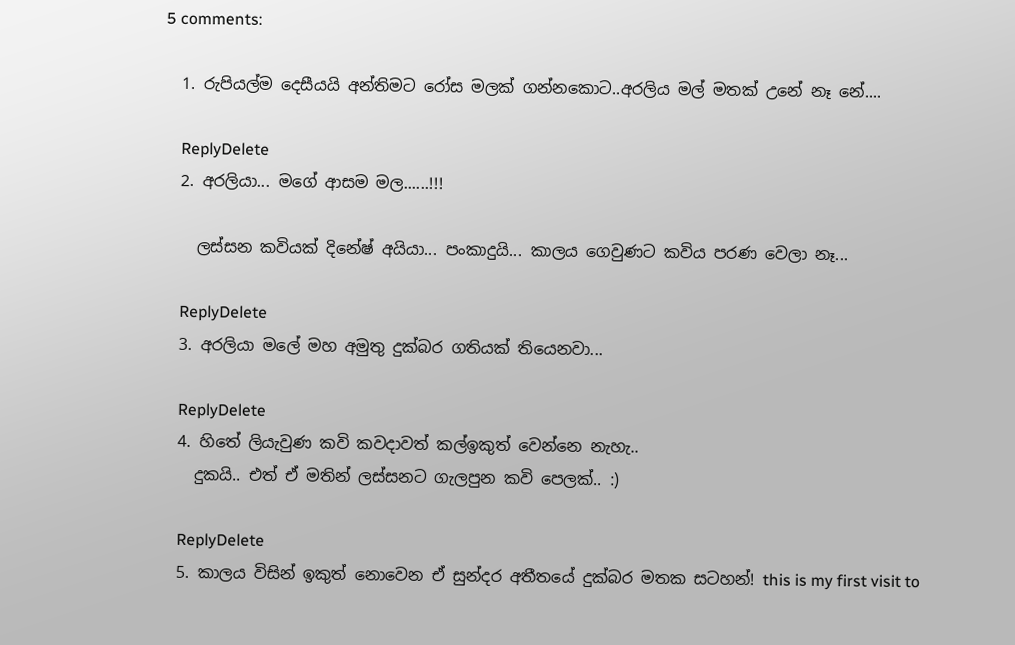5 comments:

  1. රුපියල්ම දෙසීයයි අන්තිමට රෝස මලක් ගන්නකොට..අරලිය මල් මතක් උනේ නෑ නේ....

    ReplyDelete
  2. අරලියා... මගේ ආසම මල......!!!

    ලස්සන කවියක් දිනේෂ් අයියා... පංකාදුයි... කාලය ගෙවුණට කවිය පරණ වෙලා නෑ...

    ReplyDelete
  3. අරලියා මලේ මහ අමුතු දුක්බර ගතියක් තියෙනවා...

    ReplyDelete
  4. හිතේ ලියැවුණ කවි කවදාවත් කල්ඉකුත් වෙන්නෙ නැහැ..
    දුකයි.. එත් ඒ මතින් ලස්සනට ගැලපුන කවි පෙලක්.. :)

    ReplyDelete
  5. කාලය විසින් ඉකුත් නොවෙන ඒ සුන්දර අතීතයේ දුක්බර මතක සටහන්! this is my first visit to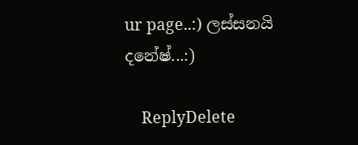ur page..:) ලස්සනයි දනේෂ්...:)

    ReplyDelete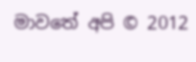මාවතේ අපි © 2012